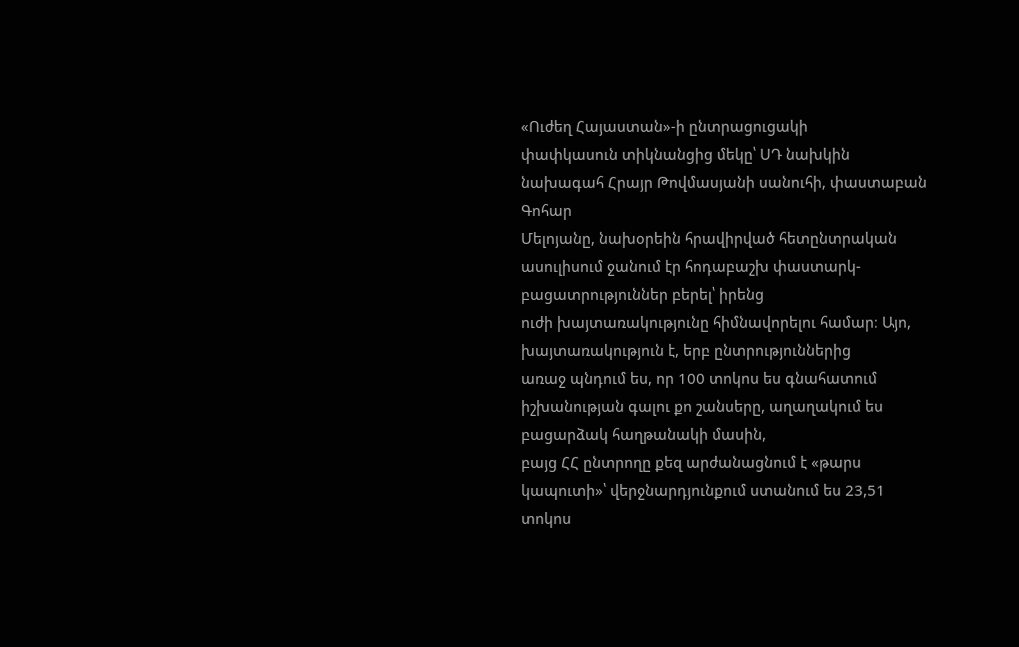«Ուժեղ Հայաստան»-ի ընտրացուցակի
փափկասուն տիկնանցից մեկը՝ ՍԴ նախկին նախագահ Հրայր Թովմասյանի սանուհի, փաստաբան Գոհար
Մելոյանը, նախօրեին հրավիրված հետընտրական ասուլիսում ջանում էր հոդաբաշխ փաստարկ-բացատրություններ բերել՝ իրենց
ուժի խայտառակությունը հիմնավորելու համար։ Այո, խայտառակություն է, երբ ընտրություններից
առաջ պնդում ես, որ 100 տոկոս ես գնահատում իշխանության գալու քո շանսերը, աղաղակում ես բացարձակ հաղթանակի մասին,
բայց ՀՀ ընտրողը քեզ արժանացնում է «թարս կապուտի»՝ վերջնարդյունքում ստանում ես 23,51 տոկոս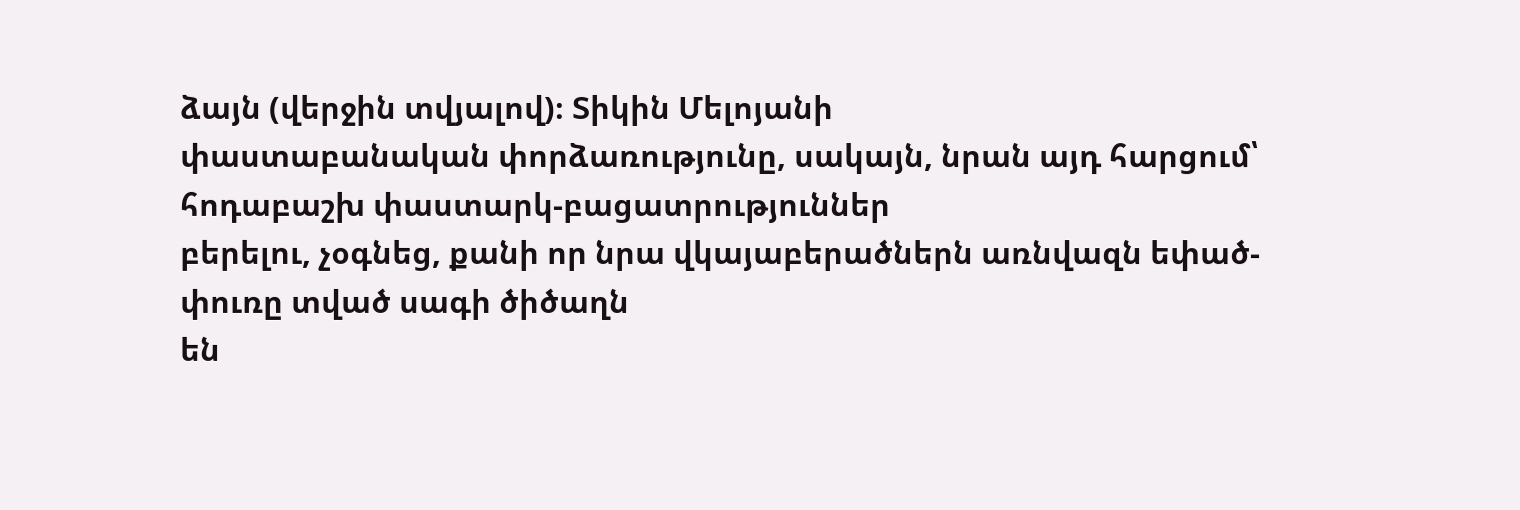ձայն (վերջին տվյալով)։ Տիկին Մելոյանի
փաստաբանական փորձառությունը, սակայն, նրան այդ հարցում՝ հոդաբաշխ փաստարկ-բացատրություններ
բերելու, չօգնեց, քանի որ նրա վկայաբերածներն առնվազն եփած-փուռը տված սագի ծիծաղն
են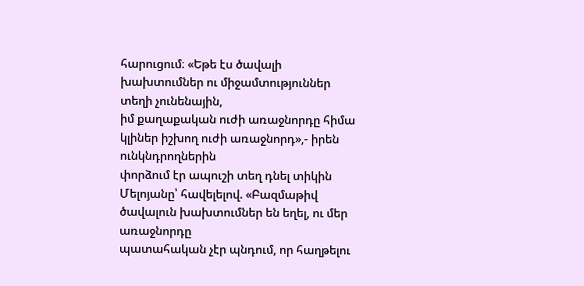հարուցում։ «Եթե էս ծավալի խախտումներ ու միջամտություններ տեղի չունենային,
իմ քաղաքական ուժի առաջնորդը հիմա կլիներ իշխող ուժի առաջնորդ»,- իրեն ունկնդրողներին
փորձում էր ապուշի տեղ դնել տիկին Մելոյանը՝ հավելելով. «Բազմաթիվ ծավալուն խախտումներ են եղել, ու մեր առաջնորդը
պատահական չէր պնդում, որ հաղթելու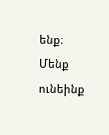ենք։ Մենք ունեինք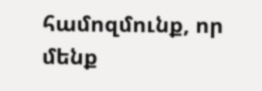համոզմունք, որ մենք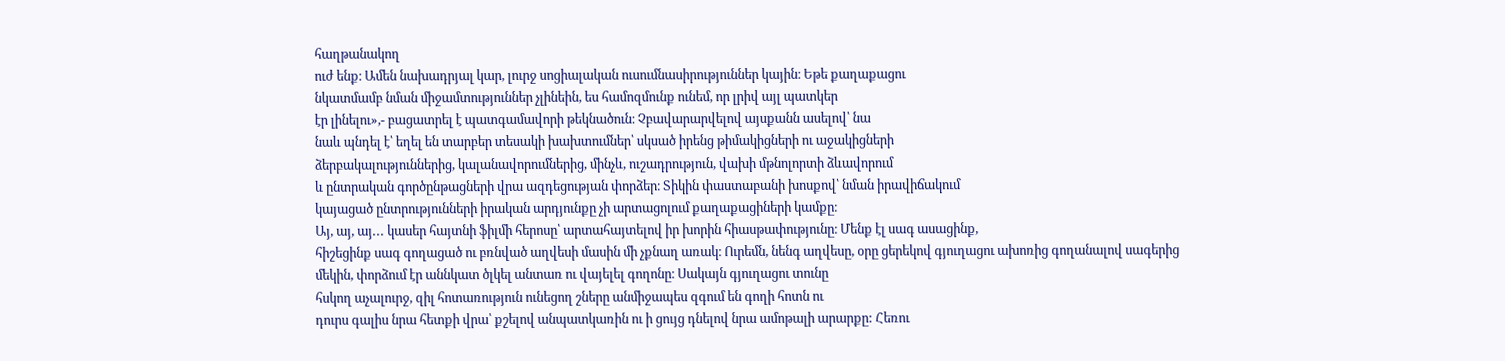հաղթանակող
ուժ ենք։ Ամեն նախադրյալ կար, լուրջ սոցիալական ուսումնասիրություններ կային։ Եթե քաղաքացու
նկատմամբ նման միջամտություններ չլինեին, ես համոզմունք ունեմ, որ լրիվ այլ պատկեր
էր լինելու»,- բացատրել է պատգամավորի թեկնածուն։ Չբավարարվելով այսքանն ասելով՝ նա
նաև պնդել է՝ եղել են տարբեր տեսակի խախտումներ՝ սկսած իրենց թիմակիցների ու աջակիցների
ձերբակալություններից, կալանավորումներից, մինչև, ուշադրություն, վախի մթնոլորտի ձևավորում
և ընտրական գործընթացների վրա ազդեցության փորձեր։ Տիկին փաստաբանի խոսքով՝ նման իրավիճակում
կայացած ընտրությունների իրական արդյունքը չի արտացոլում քաղաքացիների կամքը։
Այ, այ, այ․․․ կասեր հայտնի ֆիլմի հերոսը՝ արտահայտելով իր խորին հիասթափությունը։ Մենք էլ սագ ասացինք,
հիշեցինք սագ գողացած ու բռնված աղվեսի մասին մի չքնաղ առակ։ Ուրեմն, նենգ աղվեսը, օրը ցերեկով գյուղացու ախոռից գողանալով սագերից
մեկին, փորձում էր աննկատ ծլկել անտառ ու վայելել գողոնը։ Սակայն գյուղացու տունը
հսկող աչալուրջ, զիլ հոտառություն ունեցող շները անմիջապես զգում են գողի հոտն ու
դուրս գալիս նրա հետքի վրա՝ քշելով անպատկառին ու ի ցույց դնելով նրա ամոթալի արարքը: Հեռու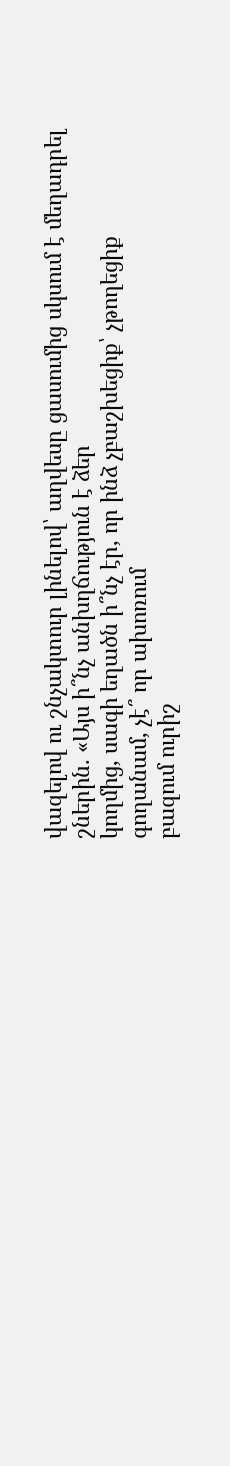վազելով ու շնչակտուր լինելով՝ աղվեսը ցասումից սկսում է մեղադրել շներին. «Այս ի՞նչ անխղճություն է ձեր
կողմից, սագի եղածն ի՞նչ էր, որ ինձ չբաշխեցիք՝ չթողեցիք գողանամ, չէ՞ որ ախոռում
բազում ուրիշ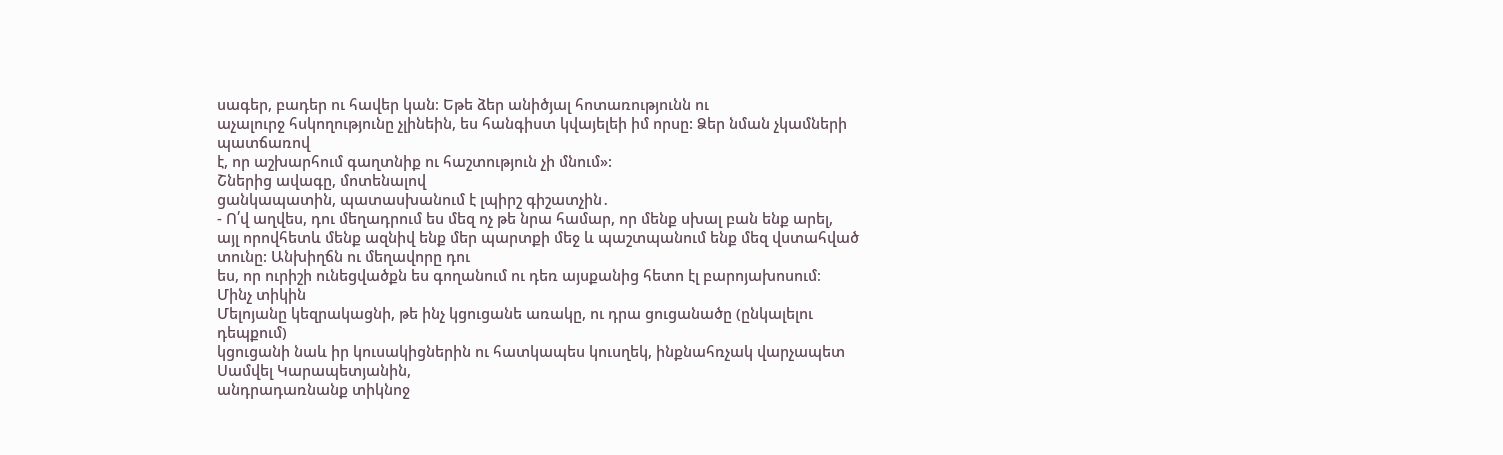սագեր, բադեր ու հավեր կան։ Եթե ձեր անիծյալ հոտառությունն ու
աչալուրջ հսկողությունը չլինեին, ես հանգիստ կվայելեի իմ որսը: Ձեր նման չկամների պատճառով
է, որ աշխարհում գաղտնիք ու հաշտություն չի մնում»:
Շներից ավագը, մոտենալով
ցանկապատին, պատասխանում է լպիրշ գիշատչին․
- Ո՛վ աղվես, դու մեղադրում ես մեզ ոչ թե նրա համար, որ մենք սխալ բան ենք արել,
այլ որովհետև մենք ազնիվ ենք մեր պարտքի մեջ և պաշտպանում ենք մեզ վստահված տունը: Անխիղճն ու մեղավորը դու
ես, որ ուրիշի ունեցվածքն ես գողանում ու դեռ այսքանից հետո էլ բարոյախոսում։
Մինչ տիկին
Մելոյանը կեզրակացնի, թե ինչ կցուցանե առակը, ու դրա ցուցանածը (ընկալելու դեպքում)
կցուցանի նաև իր կուսակիցներին ու հատկապես կուսղեկ, ինքնահռչակ վարչապետ Սամվել Կարապետյանին,
անդրադառնանք տիկնոջ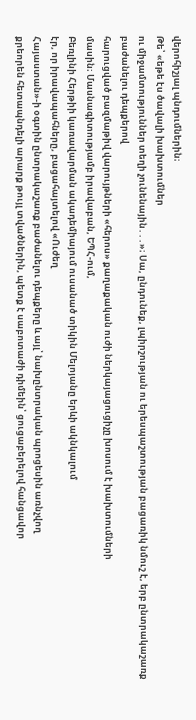վերոհիշյալ պնդումներին։
Թե՝ «եթե էս ծավալի խախտումներ
ու միջամտություններ տեղի չունենային․․․»։ Սա, ընդունեք, լպիրշության ու երեսպաշտության բացառիկ նմուշ է, երբ ընտրակաշառք բաժանելու դեպքերով
հարուցված բազմաթիվ վարույթների «հերոս» քաղաքական ուժի ներկայացուցիչը խոսում է խախտումների
մասին։ Մասնագիտությամբ իրավաբան, ԵՊՀ-ում,
Բեռլինի Հերթիի կառավարման ակադեմիայում ուսանած տիկին Մելոյանը երևի ակնկալում
էր, որ իրավապահները, բացահայտելով «Ուժեղ
Հայաստան»-ի օգտին ընտրակաշառք բաժանելու դեպքերը և այլ՝ նախընտրական պրոցեսին առնչվող
քրեորեն հետապնդելի արարք թույլ տվածներին, պետք է սաբոտաժի դիմեին՝ ցուցաբերելով հանցավոր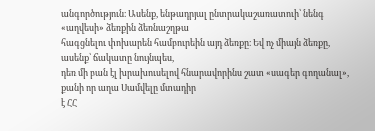անգործություն։ Ասենք, ենթադրյալ ընտրակաշառատուի՝ նենգ «աղվեսի» ձեռքին ձեռնաշղթա
հագցնելու փոխարեն համբուրեին այդ ձեռքը։ Եվ ոչ միայն ձեռքը, ասենք՝ ճակատը նույնպես,
դեռ մի բան էլ խրախուսելով հնարավորինս շատ «սագեր գողանալ», քանի որ աղա Սամվելը մտադիր
է ՀՀ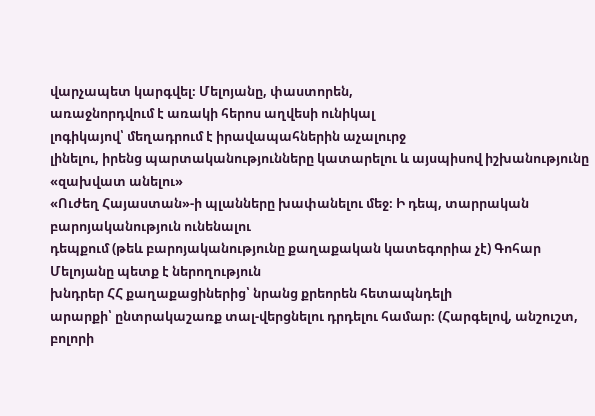վարչապետ կարգվել։ Մելոյանը, փաստորեն,
առաջնորդվում է առակի հերոս աղվեսի ունիկալ
լոգիկայով՝ մեղադրում է իրավապահներին աչալուրջ
լինելու, իրենց պարտականությունները կատարելու և այսպիսով իշխանությունը «զախվատ անելու»
«Ուժեղ Հայաստան»-ի պլանները խափանելու մեջ։ Ի դեպ, տարրական բարոյականություն ունենալու
դեպքում (թեև բարոյականությունը քաղաքական կատեգորիա չէ) Գոհար Մելոյանը պետք է ներողություն
խնդրեր ՀՀ քաղաքացիներից՝ նրանց քրեորեն հետապնդելի
արարքի՝ ընտրակաշառք տալ-վերցնելու դրդելու համար։ (Հարգելով, անշուշտ, բոլորի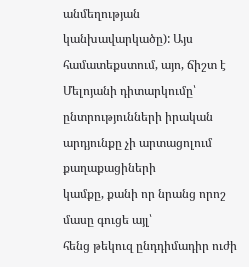անմեղության
կանխավարկածը): Այս համատեքստում, այո, ճիշտ է Մելոյանի դիտարկումը՝ ընտրությունների իրական արդյունքը չի արտացոլում քաղաքացիների
կամքը, քանի որ նրանց որոշ մասը գուցե այլ՝
հենց թեկուզ ընդդիմադիր ուժի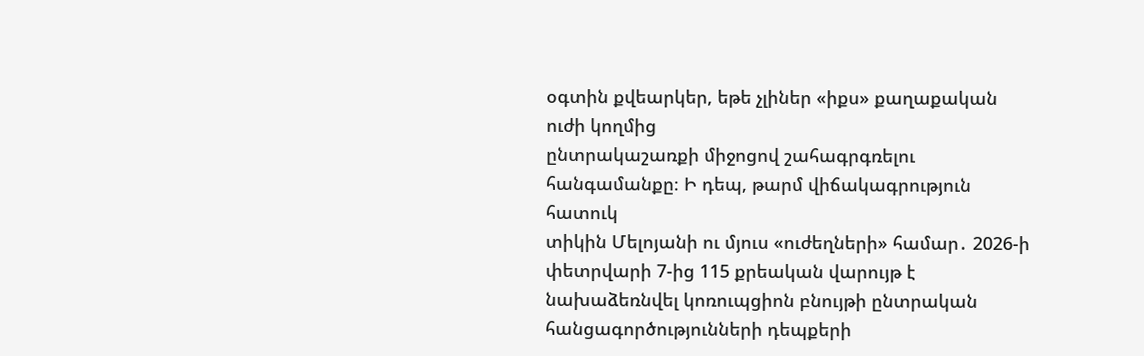օգտին քվեարկեր, եթե չլիներ «իքս» քաղաքական ուժի կողմից
ընտրակաշառքի միջոցով շահագրգռելու հանգամանքը։ Ի դեպ, թարմ վիճակագրություն հատուկ
տիկին Մելոյանի ու մյուս «ուժեղների» համար․ 2026-ի փետրվարի 7-ից 115 քրեական վարույթ է նախաձեռնվել կոռուպցիոն բնույթի ընտրական հանցագործությունների դեպքերի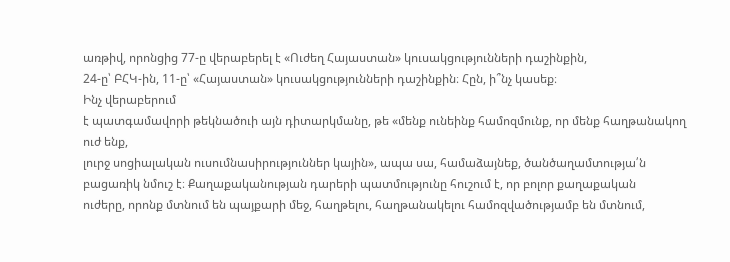առթիվ, որոնցից 77-ը վերաբերել է «Ուժեղ Հայաստան» կուսակցությունների դաշինքին,
24-ը՝ ԲՀԿ-ին, 11-ը՝ «Հայաստան» կուսակցությունների դաշինքին։ Հըն, ի՞նչ կասեք։
Ինչ վերաբերում
է պատգամավորի թեկնածուի այն դիտարկմանը, թե «մենք ունեինք համոզմունք, որ մենք հաղթանակող ուժ ենք,
լուրջ սոցիալական ուսումնասիրություններ կային», ապա սա, համաձայնեք, ծանծաղամտությա՛ն
բացառիկ նմուշ է։ Քաղաքականության դարերի պատմությունը հուշում է, որ բոլոր քաղաքական
ուժերը, որոնք մտնում են պայքարի մեջ, հաղթելու, հաղթանակելու համոզվածությամբ են մտնում,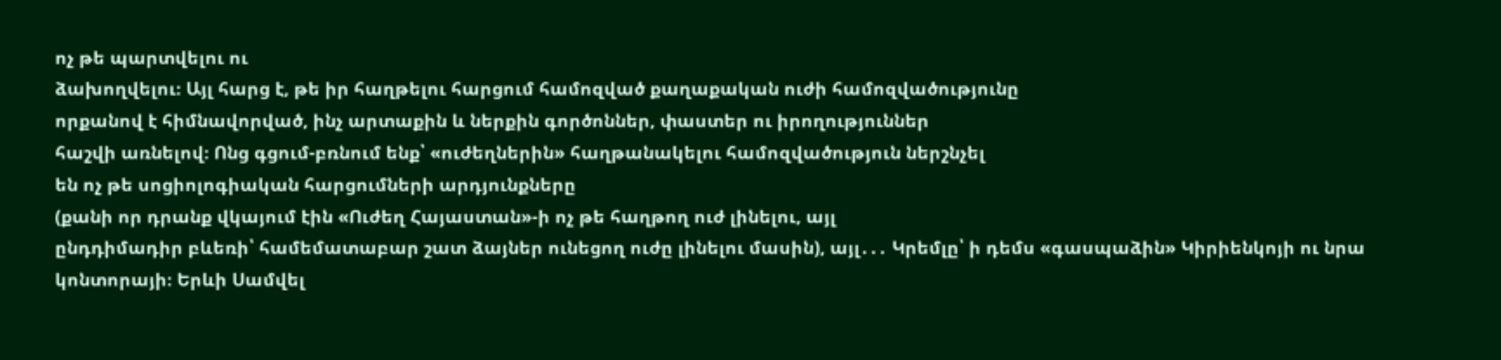ոչ թե պարտվելու ու
ձախողվելու։ Այլ հարց է, թե իր հաղթելու հարցում համոզված քաղաքական ուժի համոզվածությունը
որքանով է հիմնավորված, ինչ արտաքին և ներքին գործոններ, փաստեր ու իրողություններ
հաշվի առնելով։ Ոնց գցում-բռնում ենք՝ «ուժեղներին» հաղթանակելու համոզվածություն ներշնչել
են ոչ թե սոցիոլոգիական հարցումների արդյունքները
(քանի որ դրանք վկայում էին «Ուժեղ Հայաստան»-ի ոչ թե հաղթող ուժ լինելու, այլ
ընդդիմադիր բևեռի՝ համեմատաբար շատ ձայներ ունեցող ուժը լինելու մասին), այլ․․․ Կրեմլը՝ ի դեմս «գասպաձին» Կիրիենկոյի ու նրա
կոնտորայի։ Երևի Սամվել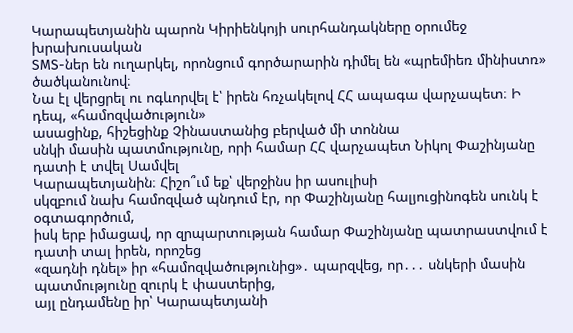Կարապետյանին պարոն Կիրիենկոյի սուրհանդակները օրումեջ խրախուսական
SMS-ներ են ուղարկել, որոնցում գործարարին դիմել են «պրեմիեռ մինիստռ» ծածկանունով։
Նա էլ վերցրել ու ոգևորվել է՝ իրեն հռչակելով ՀՀ ապագա վարչապետ։ Ի դեպ, «համոզվածություն»
ասացինք, հիշեցինք Չինաստանից բերված մի տոննա
սնկի մասին պատմությունը, որի համար ՀՀ վարչապետ Նիկոլ Փաշինյանը դատի է տվել Սամվել
Կարապետյանին։ Հիշո՞ւմ եք՝ վերջինս իր ասուլիսի
սկզբում նախ համոզված պնդում էր, որ Փաշինյանը հալյուցինոգեն սունկ է օգտագործում,
իսկ երբ իմացավ, որ զրպարտության համար Փաշինյանը պատրաստվում է դատի տալ իրեն, որոշեց
«զադնի դնել» իր «համոզվածությունից»․ պարզվեց, որ․․․ սնկերի մասին պատմությունը զուրկ է փաստերից,
այլ ընդամենը իր՝ Կարապետյանի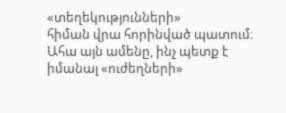«տեղեկությունների»
հիման վրա հորինված պատում։ Ահա այն ամենը, ինչ պետք է իմանալ «ուժեղների»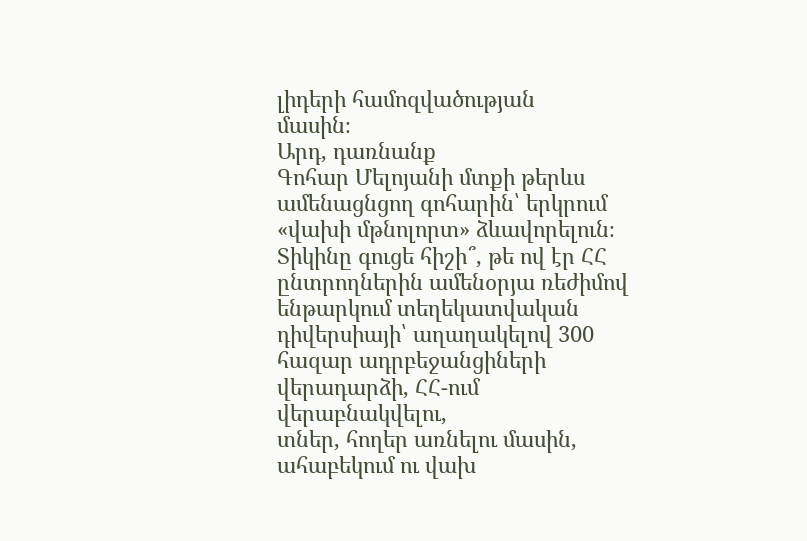լիդերի համոզվածության
մասին։
Արդ, դառնանք
Գոհար Մելոյանի մտքի թերևս ամենացնցող գոհարին՝ երկրում «վախի մթնոլորտ» ձևավորելուն։
Տիկինը գուցե հիշի՞, թե ով էր ՀՀ ընտրողներին ամենօրյա ռեժիմով ենթարկում տեղեկատվական
դիվերսիայի՝ աղաղակելով 300 հազար ադրբեջանցիների վերադարձի, ՀՀ-ում վերաբնակվելու,
տներ, հողեր առնելու մասին, ահաբեկում ու վախ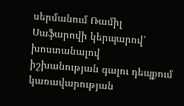սերմանում Ռամիլ Սաֆարովի կերպարով՝ խոստանալով
իշխանության գալու դեպքում կառավարության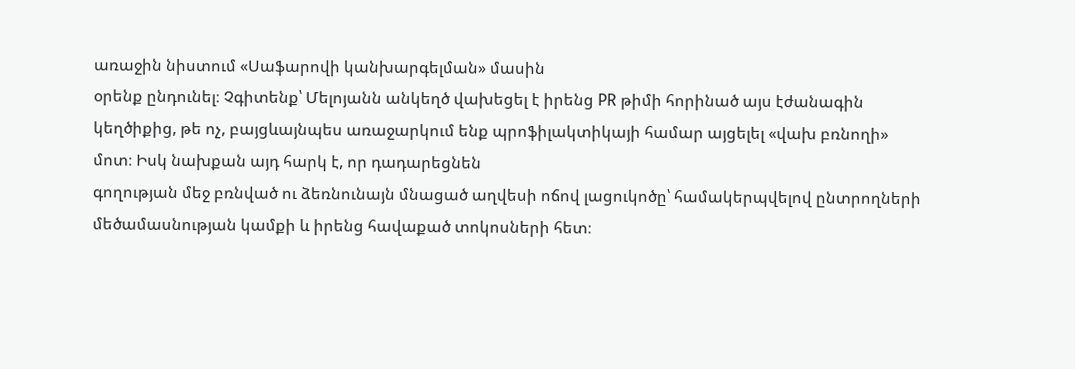առաջին նիստում «Սաֆարովի կանխարգելման» մասին
օրենք ընդունել։ Չգիտենք՝ Մելոյանն անկեղծ վախեցել է իրենց PR թիմի հորինած այս էժանագին
կեղծիքից, թե ոչ, բայցևայնպես առաջարկում ենք պրոֆիլակտիկայի համար այցելել «վախ բռնողի»
մոտ։ Իսկ նախքան այդ հարկ է, որ դադարեցնեն
գողության մեջ բռնված ու ձեռնունայն մնացած աղվեսի ոճով լացուկոծը՝ համակերպվելով ընտրողների
մեծամասնության կամքի և իրենց հավաքած տոկոսների հետ։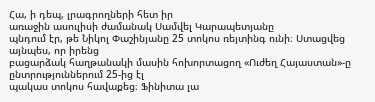Հա, ի դեպ, լրագրողների հետ իր
առաջին ասուլիսի ժամանակ Սամվել Կարապետյանը
պնդում էր, թե Նիկոլ Փաշինյանը 25 տոկոս ռեյտինգ ունի։ Ստացվեց այնպես, որ իրենց
բացարձակ հաղթանակի մասին հոխորտացող «Ուժեղ Հայաստան»-ը ընտրություններում 25-ից էլ
պակաս տոկոս հավաքեց։ Ֆինիտա լա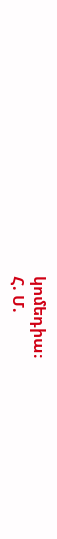կոմեդիա։
Հ. Մ.